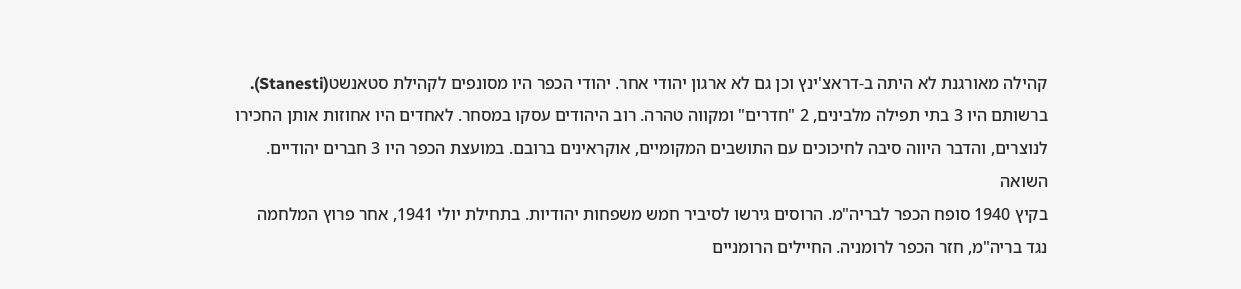קהילה מאורגנת לא היתה ב-דראצ'ינץ וכן גם לא ארגון יהודי אחר. יהודי הכפר היו מסונפים לקהילת סטאנשט(Stanesti). ברשותם היו 3 בתי תפילה מלבינים, 2 "חדרים" ומקווה טהרה. רוב היהודים עסקו במסחר. לאחדים היו אחוזות אותן החכירו לנוצרים, והדבר היווה סיבה לחיכוכים עם התושבים המקומיים, אוקראינים ברובם. במועצת הכפר היו 3 חברים יהודיים.
השואה
בקיץ 1940 סופח הכפר לבריה"מ. הרוסים גירשו לסיביר חמש משפחות יהודיות. בתחילת יולי 1941, אחר פרוץ המלחמה נגד בריה"מ, חזר הכפר לרומניה. החיילים הרומניים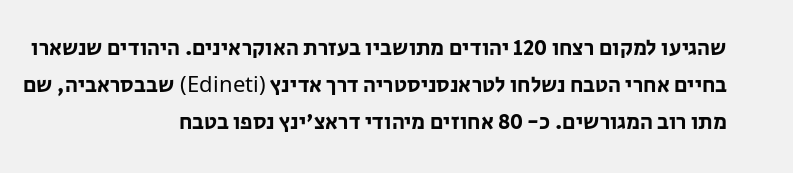שהגיעו למקום רצחו 120 יהודים מתושביו בעזרת האוקראינים. היהודים שנשארו בחיים אחרי הטבח נשלחו לטראנסניסטריה דרך אדינץ (Edineti) שבבסראביה, שם מתו רוב המגורשים. כ- 80 אחוזים מיהודי דראצ'ינץ נספו בטבח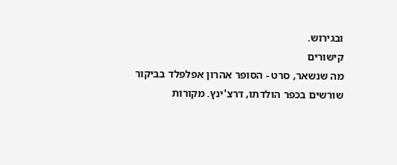ובגירוש.
קישורים
מה שנשאר, סרט - הסופר אהרון אפלפלד בביקור שורשים בכפר הולדתו, דרצ'ינץ. מקורות